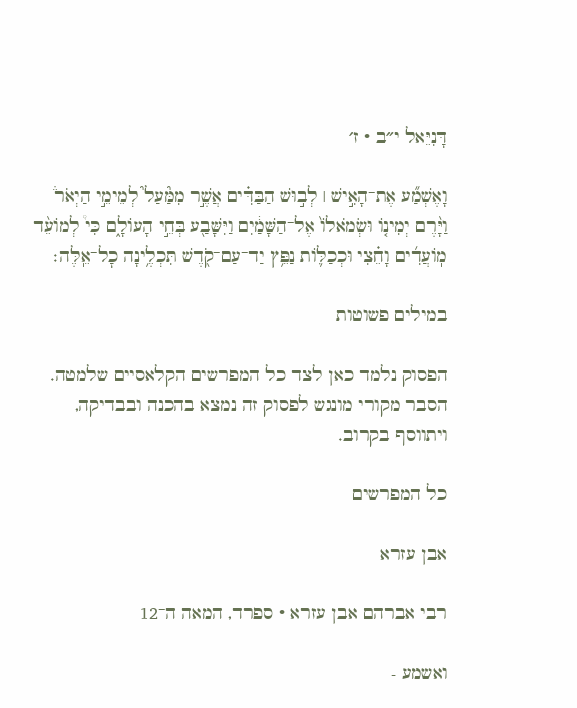דָּנִיֵּאל י״ב · ז׳

וָאֶשְׁמַ֞ע אֶת־הָאִ֣ישׁ ׀ לְב֣וּשׁ הַבַּדִּ֗ים אֲשֶׁ֣ר מִמַּ֘עַל֮ לְמֵימֵ֣י הַיְאֹר֒ וַיָּ֨רֶם יְמִינ֤וֹ וּשְׂמֹאלוֹ֙ אֶל־הַשָּׁמַ֔יִם וַיִּשָּׁבַ֖ע בְּחֵ֣י הָעוֹלָ֑ם כִּי֩ לְמוֹעֵ֨ד מֽוֹעֲדִ֜ים וָחֵ֗צִי וּכְכַלּ֛וֹת נַפֵּ֥ץ יַד־עַם־קֹ֖דֶשׁ תִּכְלֶ֥ינָה כׇל־אֵֽלֶּה׃

במילים פשוטות

הפסוק נלמד כאן לצד כל המפרשים הקלאסיים שלמטה. הסבר מקורי מונגש לפסוק זה נמצא בהכנה ובבדיקה, ויתווסף בקרוב.

כל המפרשים

אבן עזרא

רבי אברהם אבן עזרא · ספרד, המאה ה־12

ואשמע -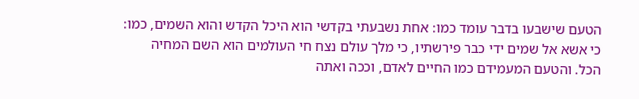הטעם שישבעו בדבר עומד כמו: אחת נשבעתי בקדשי הוא היכל הקדש והוא השמים, כמו: כי אשא אל שמים ידי כבר פירשתיו, כי מלך עולם נצח חי העולמים הוא השם המחיה הכל. והטעם המעמידם כמו החיים לאדם, וככה ואתה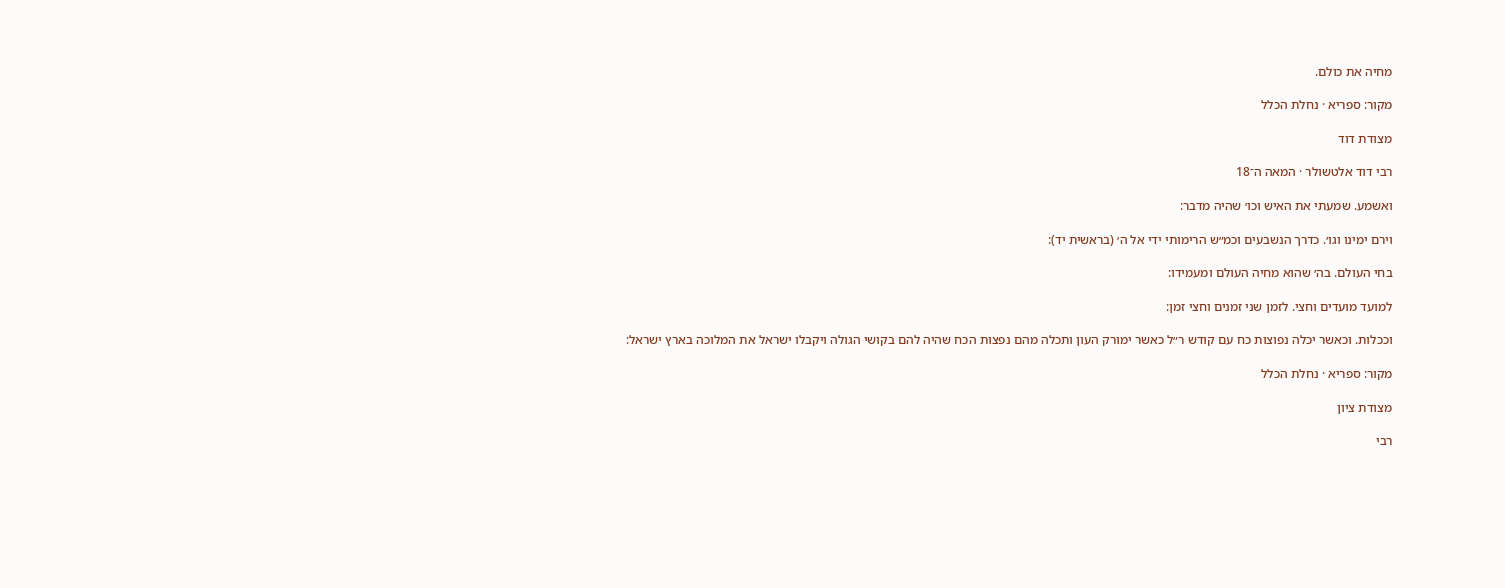מחיה את כולם.

מקור: ספריא · נחלת הכלל

מצודת דוד

רבי דוד אלטשולר · המאה ה־18

ואשמע. שמעתי את האיש וכו׳ שהיה מדבר:

וירם ימינו וגו׳. כדרך הנשבעים וכמ״ש הרימותי ידי אל ה׳ (בראשית יד):

בחי העולם. בה׳ שהוא מחיה העולם ומעמידו:

למועד מועדים וחצי. לזמן שני זמנים וחצי זמן:

וככלות. וכאשר יכלה נפוצות כח עם קודש ר״ל כאשר ימורק העון ותכלה מהם נפצות הכח שהיה להם בקושי הגולה ויקבלו ישראל את המלוכה בארץ ישראל:

מקור: ספריא · נחלת הכלל

מצודת ציון

רבי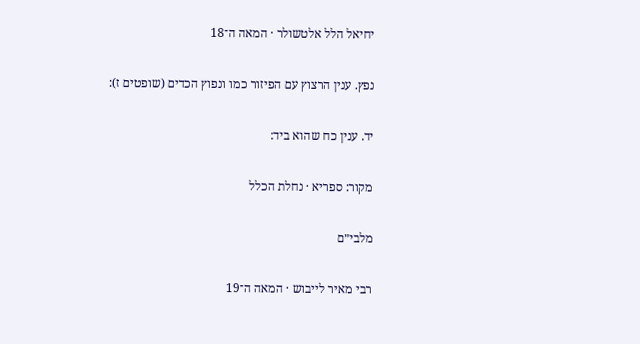יחיאל הלל אלטשולר · המאה ה־18

נפץ. ענין הרצוץ עם הפיזור כמו ונפוץ הכדים (שופטים ז):

יד. ענין כח שהוא ביד:

מקור: ספריא · נחלת הכלל

מלבי״ם

רבי מאיר לייבוש · המאה ה־19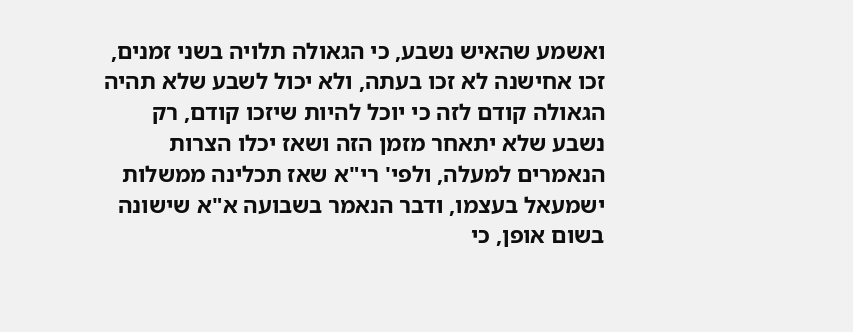ואשמע שהאיש נשבע, כי הגאולה תלויה בשני זמנים, זכו אחישנה לא זכו בעתה, ולא יכול לשבע שלא תהיה הגאולה קודם לזה כי יוכל להיות שיזכו קודם, רק נשבע שלא יתאחר מזמן הזה ושאז יכלו הצרות הנאמרים למעלה, ולפי' רי"א שאז תכלינה ממשלות ישמעאל בעצמו, ודבר הנאמר בשבועה א"א שישונה בשום אופן, כי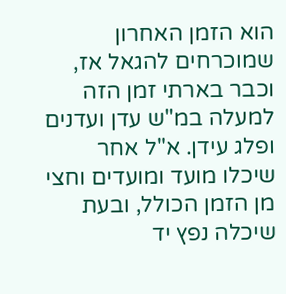הוא הזמן האחרון שמוכרחים להגאל אז, וכבר בארתי זמן הזה למעלה במ"ש עדן ועדנים ופלג עידן. א"ל אחר שיכלו מועד ומועדים וחצי מן הזמן הכולל, ובעת שיכלה נפץ יד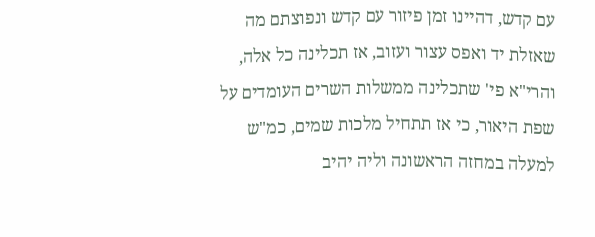עם קדש, דהיינו זמן פיזור עם קדש ונפוצתם מה שאזלת יד ואפס עצור ועזוב, אז תכלינה כל אלה, והרי"א פי' שתכלינה ממשלות השרים העומדים על שפת היאור, כי אז תתחיל מלכות שמים, כמ"ש למעלה במחזה הראשונה וליה יהיב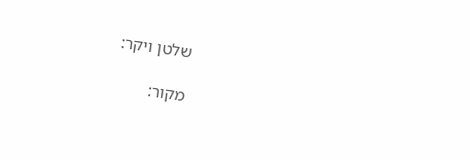שלטן ויקר:

מקור: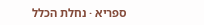ספריא · נחלת הכלל